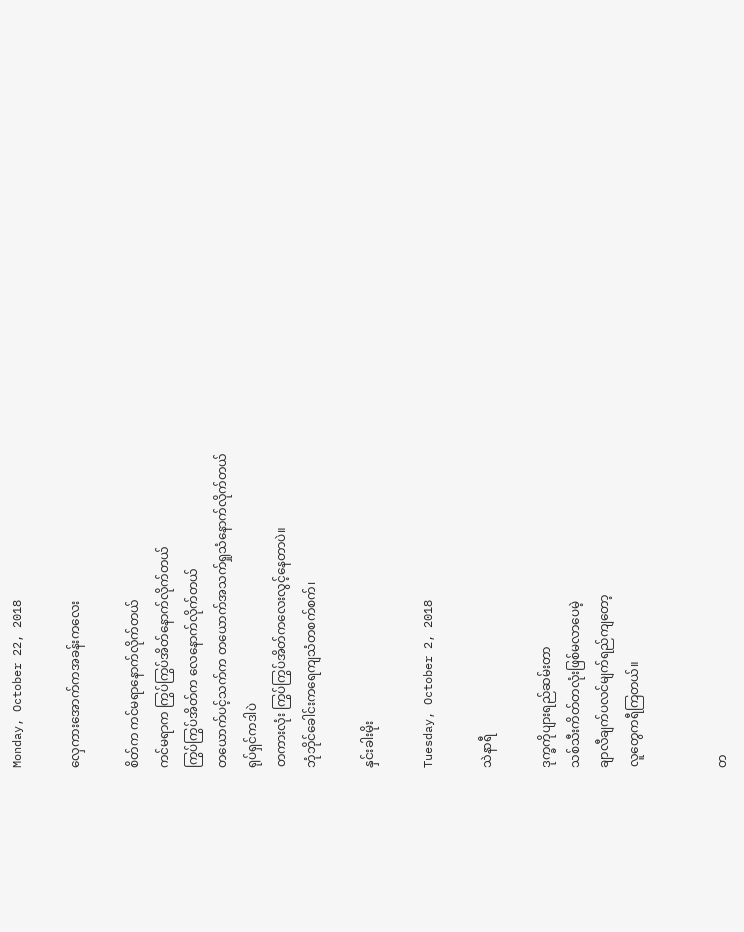Monday, October 22, 2018

လှေကားအောက်ကအခန်းကလေး

စိတ်က ကင်မရာနောက်လိုက်တယ်
ကင်မရာက ကြွပ်ကြွပ်အိတ်နောက်လိုက်တယ်
ကြွပ်ကြွပ်အိတ်က လေနောက်လိုက်တယ်
တယောက်ပင့်သက်က တယောက်အသက်ရှုသံနောက်လိုက်တယ်
ရုပ်ရှင်ကဒါပဲ
တကားလုံး ကြွပ်ကြွပ်အိတ်ကလေးလွင့်နေတာပဲ။
ဘုံဘိုင်ခေါင်းကရေကျသံတစက်စက်၊

နှင်းခါးမိုး

Tuesday, October 2, 2018

သဲနာရီ

ဒုက္ခကိုပျားရည်ဆမ်းတာ
သစ်သီးကိတ်တလုံးဖြစ်မလာပေမဲ့
ချာလီချက်ပလင်မျက်ရည်ကျတော့
လူတွေကရီကြတယ်။


တ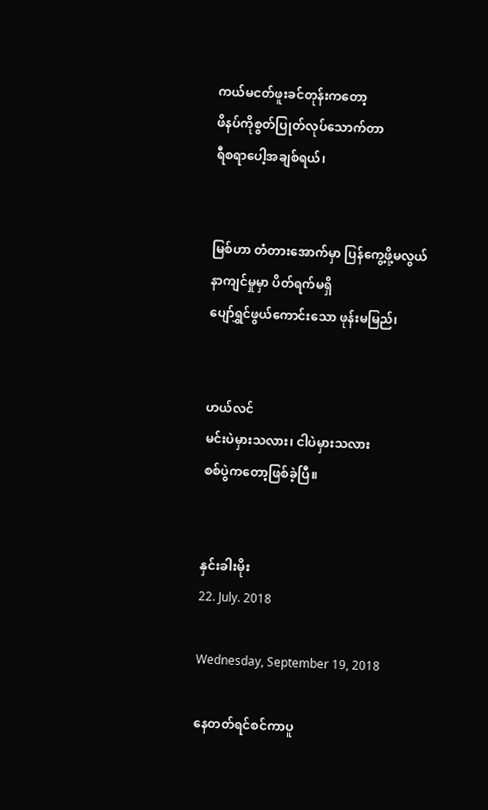ကယ်မငတ်ဖူးခင်တုန်းကတော့
ဖိနပ်ကိုစွတ်ပြုတ်လုပ်သောက်တာ
ရီစရာပေါ့အချစ်ရယ်၊


မြစ်ဟာ တံတားအောက်မှာ ပြန်ကွေ့ဖို့မလွယ်
နာကျင်မှုမှာ ပိတ်ရက်မရှိ
ပျော်ရွှင်ဖွယ်ကောင်းသော ဖုန်းမမြည်၊


ဟယ်လင်
မင်းပဲမှားသလား၊ ငါပဲမှားသလား
စစ်ပွဲကတော့ဖြစ်ခဲ့ပြီ။


နှင်းခါးမိုး
22. July. 2018

Wednesday, September 19, 2018

နေတတ်ရင်စင်ကာပူ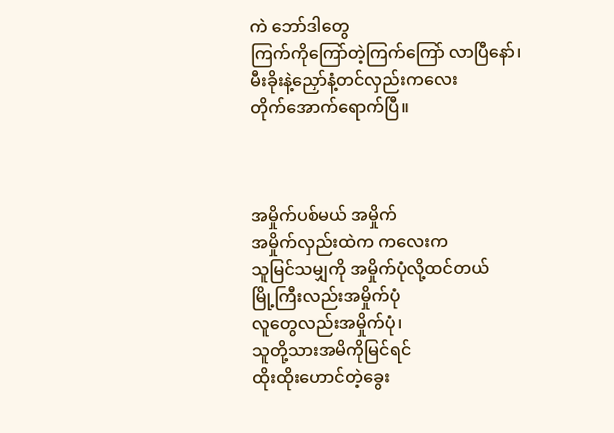ကဲ ဘော်ဒါတွေ
ကြက်ကိုကြော်တဲ့ကြက်ကြော် လာပြီနော်၊
မီးခိုးနဲ့ညှော်နံ့တင်လှည်းကလေး
တိုက်အောက်ရောက်ပြီ။



အမှိုက်ပစ်မယ် အမှိုက်
အမှိုက်လှည်းထဲက ကလေးက
သူမြင်သမျှကို အမှိုက်ပုံလို့ထင်တယ်
မြို့ကြီးလည်းအမှိုက်ပုံ
လူတွေလည်းအမှိုက်ပုံ၊
သူတို့သားအမိကိုမြင်ရင်
ထိုးထိုးဟောင်တဲ့ခွေး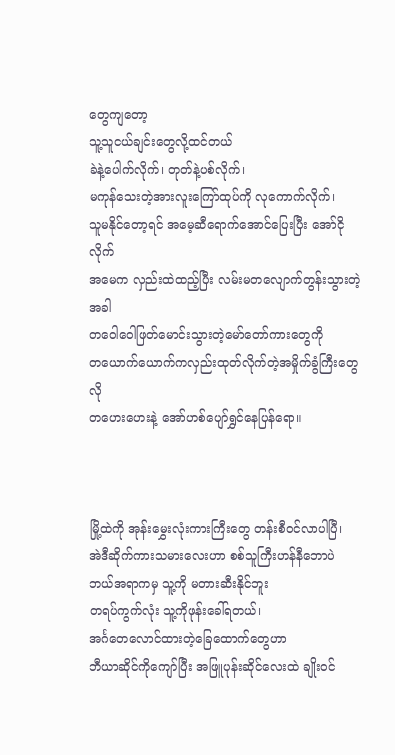တွေကျတော့
သူ့သူငယ်ချင်းတွေလို့ထင်တယ်
ခဲနဲ့ပေါက်လိုက်၊ တုတ်နဲ့ပစ်လိုက်၊
မကုန်သေးတဲ့အားလူးကြော်ထုပ်ကို လုကောက်လိုက်၊
သူမနိုင်တော့ရင် အမေ့ဆီရောက်အောင်ပြေးပြီး အော်ငိုလိုက်
အမေက လှည်းထဲထည့်ပြီး လမ်းမတလျောက်တွန်းသွားတဲ့အခါ
တဝေါဝေါဖြတ်မောင်းသွားတဲ့မော်တော်ကားတွေကို
တယောက်ယောက်ကလှည်းထုတ်လိုက်တဲ့အမှိုက်ခွံကြီးတွေလို
တဟေးဟေးနဲ့ အော်ဟစ်ပျော်ရွှင်နေပြန်ရော။



မြို့ထဲကို အုန်းမွှေးလုံးကားကြီးတွေ တန်းစီဝင်လာပါပြီ၊
အဲဒီဆိုက်ကားသမားလေးဟာ စစ်သူကြီးဟန်နီဘောပဲ
ဘယ်အရာကမှ သူ့ကို မတားဆီးနိုင်ဘူး
တရပ်ကွက်လုံး သူ့ကိုဖုန်းခေါ်ရတယ်၊
အင်္ဂတေလောင်ထားတဲ့ခြေထောက်တွေဟာ
ဘီယာဆိုင်ကိုကျော်ပြီး အဖြူပုန်းဆိုင်လေးထဲ ချိုးဝင်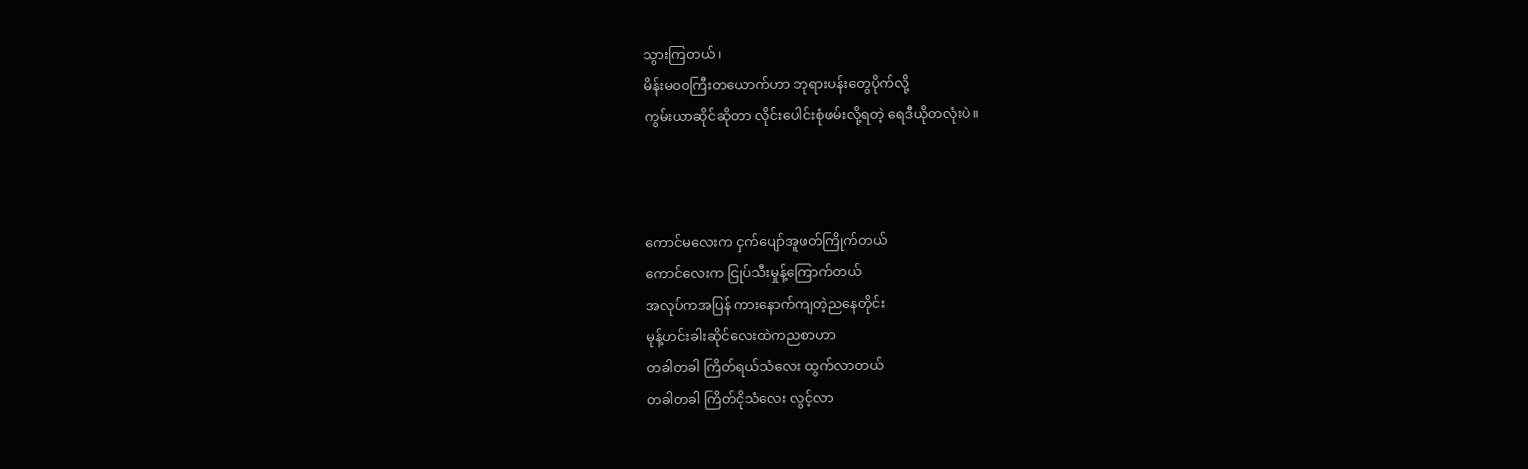သွားကြတယ်၊
မိန်းမ၀၀ကြီးတယောက်ဟာ ဘုရားပန်းတွေပိုက်လို့
ကွမ်းယာဆိုင်ဆိုတာ လိုင်းပေါင်းစုံဖမ်းလို့ရတဲ့ ရေဒီယိုတလုံးပဲ။



ကောင်မလေးက ငှက်ပျော်အူဖတ်ကြိုက်တယ်
ကောင်လေးက ငြုပ်သီးမှုန့်ကြောက်တယ်
အလုပ်ကအပြန် ကားနောက်ကျတဲ့ညနေတိုင်း
မုန့်ဟင်းခါးဆိုင်လေးထဲကညစာဟာ
တခါတခါ ကြိတ်ရယ်သံလေး ထွက်လာတယ်
တခါတခါ ကြိတ်ငိုသံလေး လွင့်လာ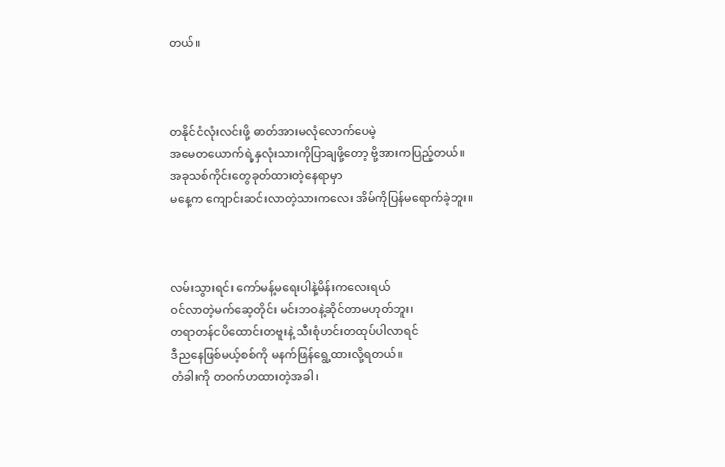တယ်။



တနိုင်ငံလုံးလင်းဖို့ ဓာတ်အားမလုံလောက်ပေမဲ့
အမေတယောက်ရဲ့နှလုံးသားကိုပြာချဖို့တော့ ဗို့အားကပြည့်တယ်။
အခုသစ်ကိုင်းတွေခုတ်ထားတဲ့နေရာမှာ
မနေ့က ကျောင်းဆင်းလာတဲ့သားကလေး အိမ်ကိုပြန်မရောက်ခဲ့ဘူး။



လမ်းသွားရင်း ကော်မန့်မရေးပါနဲ့မိန်းကလေးရယ်
ဝင်လာတဲ့မက်ဆေ့တိုင်း မင်းဘဝနဲ့ဆိုင်တာမဟုတ်ဘူး၊
တရာတန်ငပိထောင်းတဗူးနဲ့ သီးစုံဟင်းတထုပ်ပါလာရင်
ဒီညနေဖြစ်မယ့်စစ်ကို မနက်ဖြန်ရွေ့ထားလို့ရတယ်။
တံခါးကို တဝက်ဟထားတဲ့အခါ၊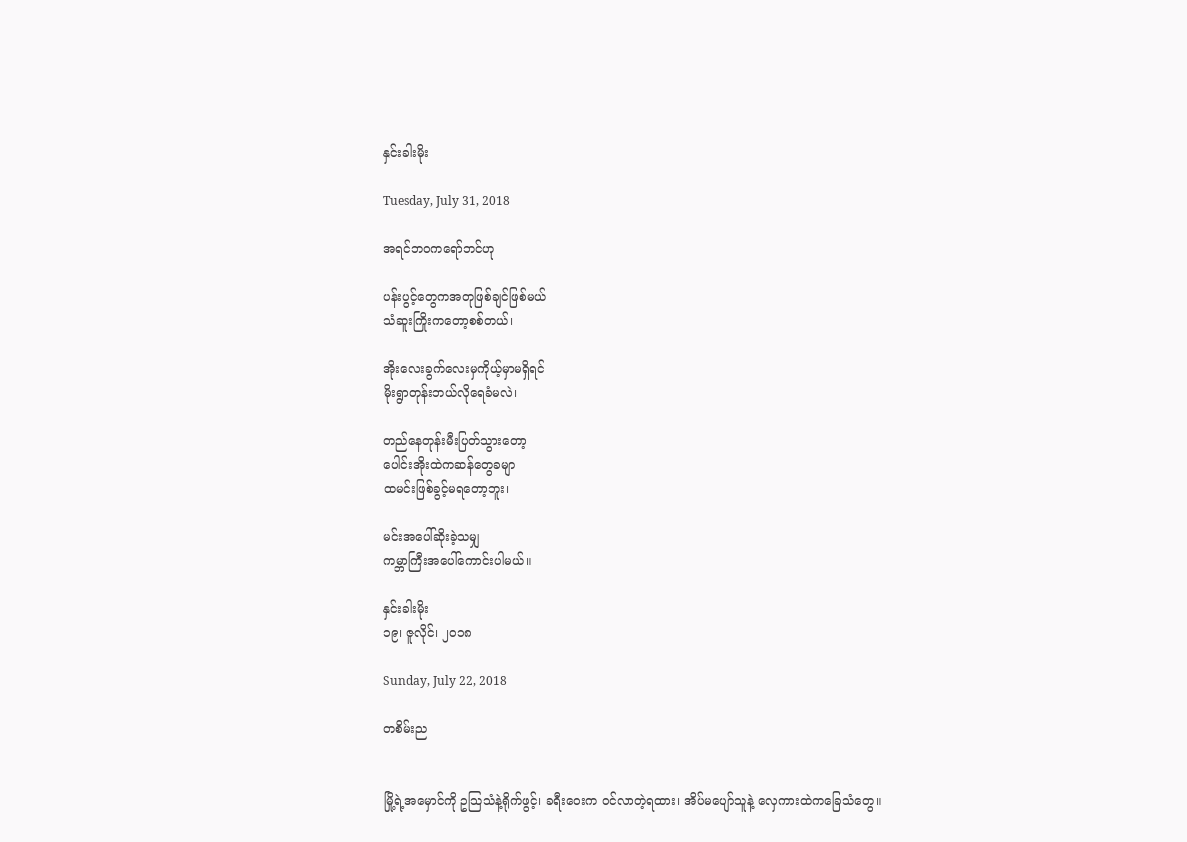နှင်းခါးမိုး

Tuesday, July 31, 2018

အရင်ဘဝကရော်ဘင်ဟု

ပန်းပွင့်တွေကအတုဖြစ်ချင်ဖြစ်မယ်
သံဆူးကြိုးကတော့စစ်တယ်၊

အိုးလေးခွက်လေးမှကိုယ့်မှာမရှိရင်
မိုးရွာတုန်းဘယ်လိုရေခံမလဲ၊

တည်နေတုန်းမီးပြတ်သွားတော့
ပေါင်းအိုးထဲကဆန်တွေခမျာ
ထမင်းဖြစ်ခွင့်မရတော့ဘူး၊

မင်းအပေါ်ဆိုးခဲ့သမျှ
ကမ္ဘာကြီးအပေါ်ကောင်းပါမယ်။

နှင်းခါးမိုး
၁၉၊ ဇူလိုင်၊ ၂၀၁၈

Sunday, July 22, 2018

တစိမ်းည


မြို့ရဲ့အမှောင်ကို ဥသြသံနဲ့ရိုက်ဖွင့်၊ ခရီးဝေးက ဝင်လာတဲ့ရထား၊ အိပ်မပျော်သူနဲ့ လှေကားထဲကခြေသံတွေ။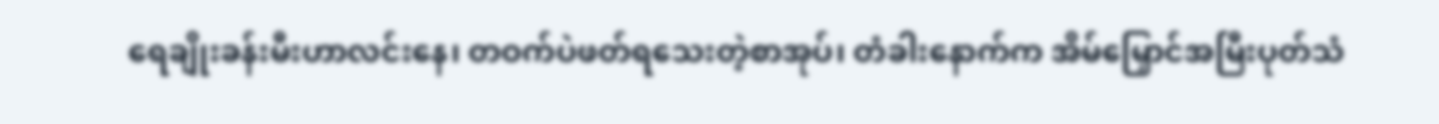ရေချိုးခန်းမီးဟာလင်းနေ၊ တဝက်ပဲဖတ်ရသေးတဲ့စာအုပ်၊ တံခါးနောက်က အိမ်မြှောင်အမြီးပုတ်သံ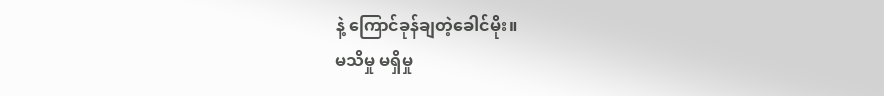နဲ့ ကြောင်ခုန်ချတဲ့ခေါင်မိုး။
မသိမှု မရှိမှု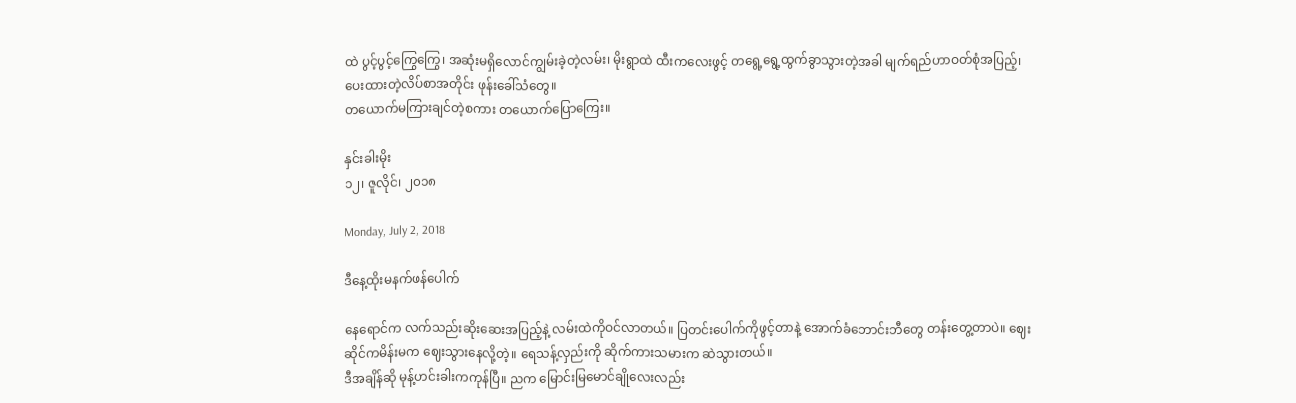ထဲ ပွင့်ပွင့်ကြွေကြွေ၊ အဆုံးမရှိလောင်ကျွမ်းခဲ့တဲ့လမ်း၊ မိုးရွာထဲ ထီးကလေးဖွင့် တရွေ့ရွေ့ထွက်ခွာသွားတဲ့အခါ မျက်ရည်ဟာဝတ်စုံအပြည့်၊ ပေးထားတဲ့လိပ်စာအတိုင်း ဖုန်းခေါ်သံတွေ။
တယောက်မကြားချင်တဲ့စကား တယောက်ပြောကြေး။

နှင်းခါးမိုး
၁၂၊ ဇူလိုင်၊ ၂၀၁၈

Monday, July 2, 2018

ဒီနေ့ထိုးမနက်ဖန်ပေါက်

နေရောင်က လက်သည်းဆိုးဆေးအပြည့်နဲ့ လမ်းထဲကိုဝင်လာတယ်။ ပြတင်းပေါက်ကိုဖွင့်တာနဲ့ အောက်ခံဘောင်းဘီတွေ တန်းတွေ့တာပဲ။ ဈေးဆိုင်ကမိန်းမက ဈေးသွားနေလို့တဲ့။ ရေသန့်လှည်းကို ဆိုက်ကားသမားက ဆဲသွားတယ်။
ဒီအချိန်ဆို မုန့်ဟင်းခါးကကုန်ပြီ။ ညက မြောင်းမြမောင်ချိုလေးလည်း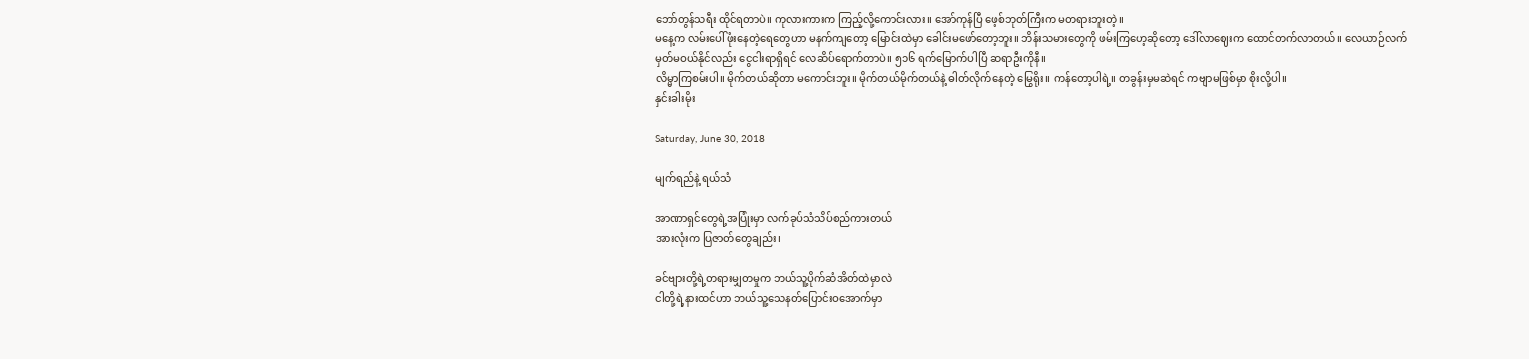ဘော်တွန်သရီး ထိုင်ရတာပဲ။ ကုလားကားက ကြည့်လို့ကောင်းလား။ အော်ကုန်ပြီ ဖေ့စ်ဘုတ်ကြီးက မတရားဘူးတဲ့။
မနေ့က လမ်းပေါ်ဖုံးနေတဲ့ရေတွေဟာ မနက်ကျတော့ မြောင်းထဲမှာ ခေါင်းမဖော်တော့ဘူး။ ဘိန်းသမားတွေကို ဖမ်းကြဟေ့ဆိုတော့ ဒေါ်လာဈေးက ထောင်တက်လာတယ်။ လေယာဉ်လက်မှတ်မဝယ်နိုင်လည်း ငွေငါးရာရှိရင် လေဆိပ်ရောက်တာပဲ။ ၅၁၆ ရက်မြောက်ပါပြီ ဆရာဦးကိုနီ။
လိမ္မာကြစမ်းပါ။ မိုက်တယ်ဆိုတာ မကောင်းဘူး။ မိုက်တယ်မိုက်တယ်နဲ့ ဓါတ်လိုက်နေတဲ့ မြွေရိုး။ ကန်တော့ပါရဲ့။ တခွန်းမှမဆဲရင် ကဗျာမဖြစ်မှာ စိုးလို့ပါ။
နှင်းခါးမိုး

Saturday, June 30, 2018

မျက်ရည်နဲ့ ရယ်သံ

အာဏာရှင်တွေရဲ့အပြုံးမှာ လက်ခုပ်သံသိပ်စည်ကားတယ်
အားလုံးက ပြဇာတ်တွေချည်း၊

ခင်ဗျားတို့ရဲ့တရားမျှတမှုက ဘယ်သူ့ပိုက်ဆံအိတ်ထဲမှာလဲ
ငါတို့ရဲ့နားထင်ဟာ ဘယ်သူ့သေနတ်ပြောင်းဝအောက်မှာ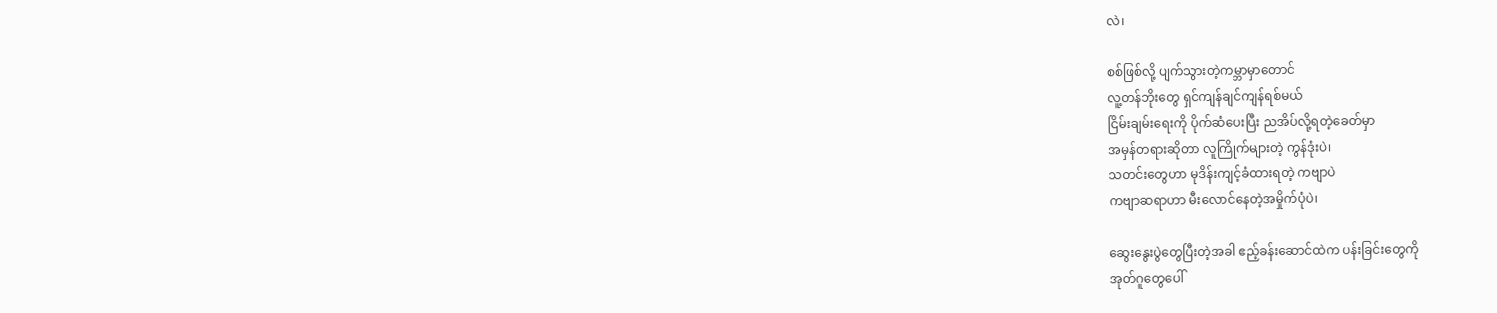လဲ၊

စစ်ဖြစ်လို့ ပျက်သွားတဲ့ကမ္ဘာမှာတောင်
လူ့တန်ဘိုးတွေ ရှင်ကျန်ချင်ကျန်ရစ်မယ်
ငြိမ်းချမ်းရေးကို ပိုက်ဆံပေးပြီး ညအိပ်လို့ရတဲ့ခေတ်မှာ
အမှန်တရားဆိုတာ လူကြိုက်များတဲ့ ကွန်ဒုံးပဲ၊
သတင်းတွေဟာ မုဒိန်းကျင့်ခံထားရတဲ့ ကဗျာပဲ
ကဗျာဆရာဟာ မီးလောင်နေတဲ့အမှိုက်ပုံပဲ၊

ဆွေးနွေးပွဲတွေပြီးတဲ့အခါ ဧည့်ခန်းဆောင်ထဲက ပန်းခြင်းတွေကို
အုတ်ဂူတွေပေါ်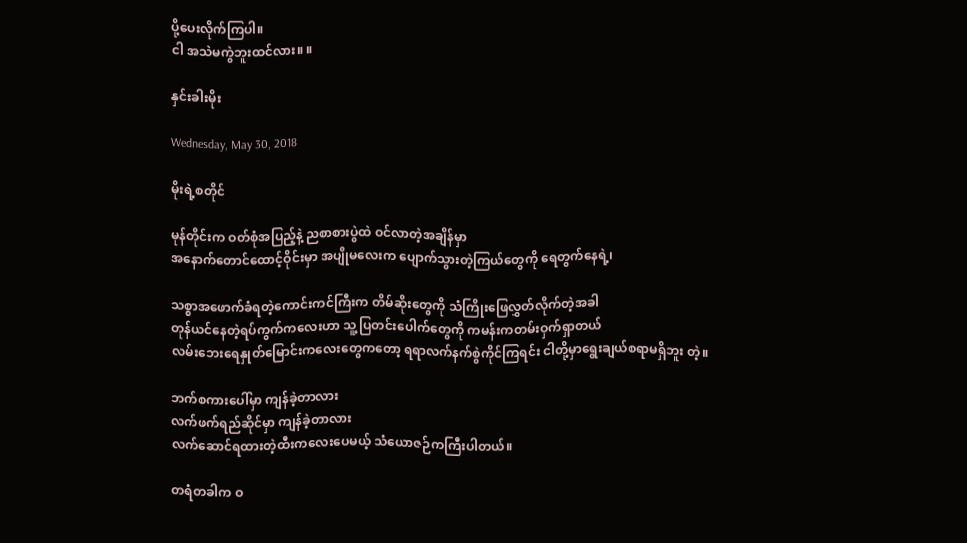ပို့ပေးလိုက်ကြပါ။
ငါ အသဲမကွဲဘူးထင်လား။ ။

နှင်းခါးမိုး

Wednesday, May 30, 2018

မိုးရဲ့စတိုင်

မုန်တိုင်းက ဝတ်စုံအပြည့်နဲ့ ညစာစားပွဲထဲ ဝင်လာတဲ့အချိန်မှာ
အနောက်တောင်ထောင့်ဝိုင်းမှာ အပျိုမလေးက ပျောက်သွားတဲ့ကြယ်တွေကို ရေတွက်နေရဲ့၊

သစ္စာအဖောက်ခံရတဲ့ကောင်းကင်ကြီးက တိမ်ဆိုးတွေကို သံကြိုးဖြေလွှတ်လိုက်တဲ့အခါ
တုန်ယင်နေတဲ့ရပ်ကွက်ကလေးဟာ သူ့ပြတင်းပေါက်တွေကို ကမန်းကတမ်းဝှက်ရှာတယ်
လမ်းဘေးရေနှုတ်မြောင်းကလေးတွေကတော့ ရရာလက်နက်စွဲကိုင်ကြရင်း ငါတို့မှာရွေးချယ်စရာမရှိဘူး တဲ့။

ဘက်စကားပေါ်မှာ ကျန်ခဲ့တာလား
လက်ဖက်ရည်ဆိုင်မှာ ကျန်ခဲ့တာလား
လက်ဆောင်ရထားတဲ့ထီးကလေးပေမယ့် သံယောဇဉ်ကကြီးပါတယ်။

တရံတခါက ဝ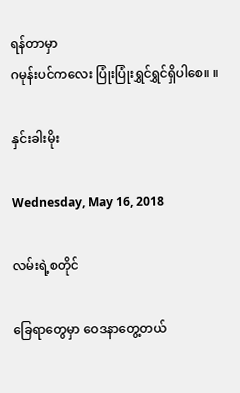ရန်တာမှာ
ဂမုန်းပင်ကလေး ပြုံးပြုံးရွှင်ရွှင်ရှိပါစေ။ ။

နှင်းခါးမိုး

Wednesday, May 16, 2018

လမ်းရဲ့စတိုင်

ခြေရာတွေမှာ ဝေဒနာတွေ့တယ်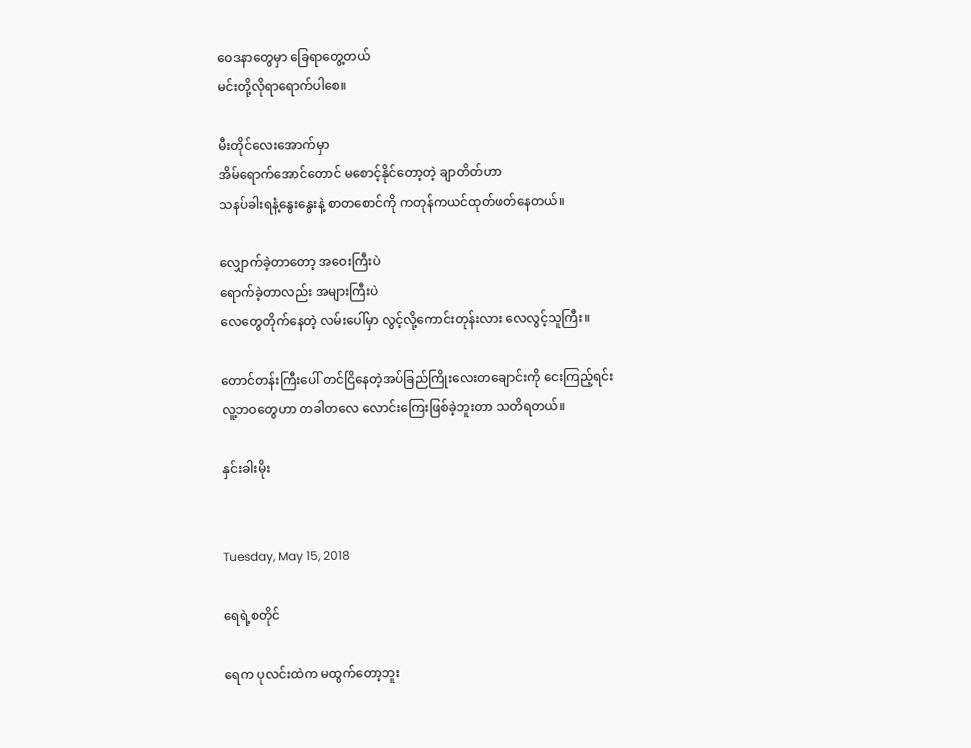ဝေဒနာတွေမှာ ခြေရာတွေ့တယ်
မင်းတို့လိုရာရောက်ပါစေ။

မီးတိုင်လေးအောက်မှာ
အိမ်ရောက်အောင်တောင် မစောင့်နိုင်တော့တဲ့ ချာတိတ်ဟာ
သနပ်ခါးရနံ့နွေးနွေးနဲ့ စာတစောင်ကို ကတုန်ကယင်ထုတ်ဖတ်နေတယ်။

လျှောက်ခဲ့တာတော့ အဝေးကြီးပဲ
ရောက်ခဲ့တာလည်း အများကြီးပဲ
လေတွေတိုက်နေတဲ့ လမ်းပေါ်မှာ လွင့်လို့ကောင်းတုန်းလား လေလွင့်သူကြီး။

တောင်တန်းကြီးပေါ် တင်ငြိနေတဲ့အပ်ခြည်ကြိုးလေးတချောင်းကို ငေးကြည့်ရင်း
လူ့ဘဝတွေဟာ တခါတလေ လောင်းကြေးဖြစ်ခဲ့ဘူးတာ သတိရတယ်။

နှင်းခါးမိုး


Tuesday, May 15, 2018

ရေရဲ့စတိုင်

ရေက ပုလင်းထဲက မထွက်တော့ဘူး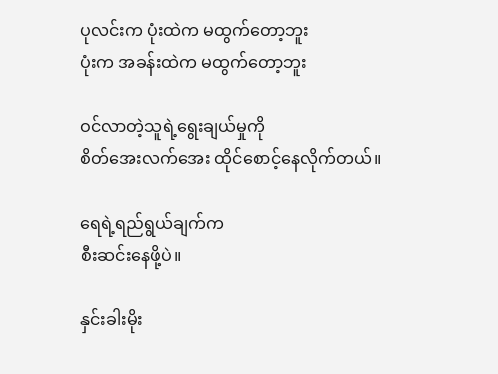ပုလင်းက ပုံးထဲက မထွက်တော့ဘူး
ပုံးက အခန်းထဲက မထွက်တော့ဘူး

ဝင်လာတဲ့သူရဲ့ရွေးချယ်မှုကို
စိတ်အေးလက်အေး ထိုင်စောင့်နေလိုက်တယ်။

ရေရဲ့ရည်ရွယ်ချက်က
စီးဆင်းနေဖို့ပဲ။

နှင်းခါးမိုး